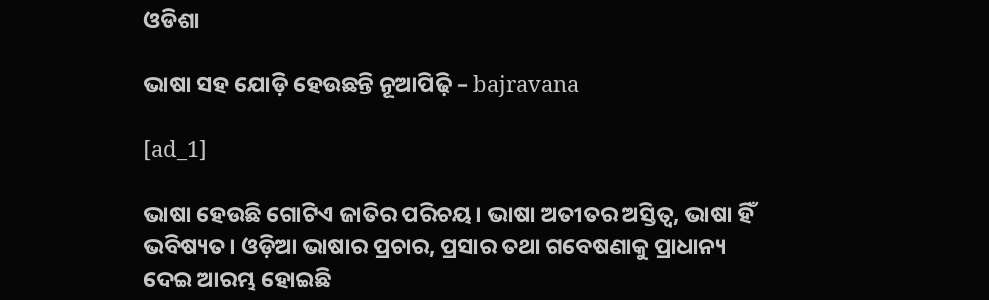ଓଡିଶା

ଭାଷା ସହ ଯୋଡ଼ି ହେଉଛନ୍ତି ନୂଆପିଢ଼ି – bajravana

[ad_1]

ଭାଷା ହେଉଛି ଗୋଟିଏ ଜାତିର ପରିଚୟ। ଭାଷା ଅତୀତର ଅସ୍ତିତ୍ୱ, ଭାଷା ହିଁ ଭବିଷ୍ୟତ। ଓଡ଼ିଆ ଭାଷାର ପ୍ରଚାର, ପ୍ରସାର ତଥା ଗବେଷଣାକୁ ପ୍ରାଧାନ୍ୟ ଦେଇ ଆରମ୍ଭ ହୋଇଛି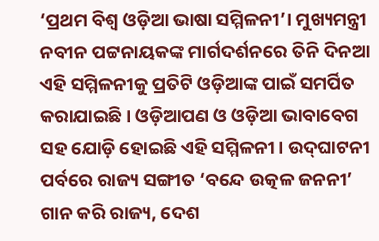‘ପ୍ରଥମ ବିଶ୍ବ ଓଡ଼ିଆ ଭାଷା ସମ୍ମିଳନୀ’। ମୁଖ୍ୟମନ୍ତ୍ରୀ ନବୀନ ପଟ୍ଟନାୟକଙ୍କ ମାର୍ଗଦର୍ଶନରେ ତିନି ଦିନଆ ଏହି ସମ୍ମିଳନୀକୁ ପ୍ରତିଟି ଓଡ଼ିଆଙ୍କ ପାଇଁ ସମର୍ପିତ କରାଯାଇଛି। ଓଡ଼ିଆପଣ ଓ ଓଡ଼ିଆ ଭାବାବେଗ ସହ ଯୋଡ଼ି ହୋଇଛି ଏହି ସମ୍ମିଳନୀ। ଉଦ୍‌ଘାଟନୀ ପର୍ବରେ ରାଜ୍ୟ ସଙ୍ଗୀତ ‘ବନ୍ଦେ ଉତ୍କଳ ଜନନୀ’ ଗାନ କରି ରାଜ୍ୟ, ଦେଶ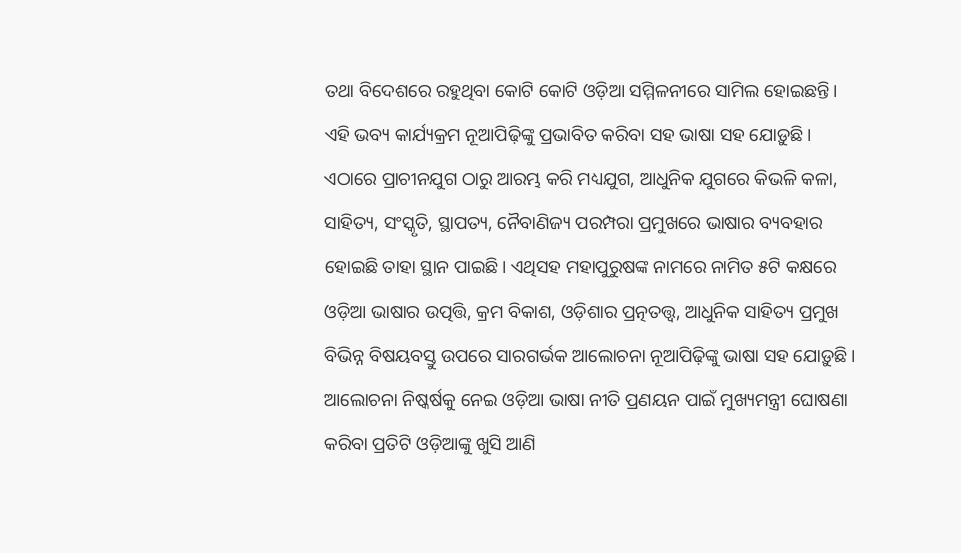ତଥା ବିଦେଶରେ ରହୁଥିବା କୋଟି କୋଟି ଓଡ଼ିଆ ସମ୍ମିଳନୀରେ ସାମିଲ ହୋଇଛନ୍ତି। ଏହି ଭବ୍ୟ କାର୍ଯ୍ୟକ୍ରମ ନୂଆପିଢ଼ିଙ୍କୁ ପ୍ରଭାବିତ କରିବା ସହ ଭାଷା ସହ ଯୋଡ଼ୁଛି। ଏଠାରେ ପ୍ରାଚୀନଯୁଗ ଠାରୁ ଆରମ୍ଭ କରି ମଧ୍ୟଯୁଗ, ଆଧୁନିକ ଯୁଗରେ କିଭଳି କଳା, ସାହିତ୍ୟ, ସଂସ୍କୃତି, ସ୍ଥାପତ୍ୟ, ନୈବାଣିଜ୍ୟ ପରମ୍ପରା ପ୍ରମୁଖରେ ଭାଷାର ବ୍ୟବହାର ହୋଇଛି ତାହା ସ୍ଥାନ ପାଇଛି। ଏଥିସହ ମହାପୁରୁଷଙ୍କ ନାମରେ ନାମିତ ୫ଟି କକ୍ଷରେ ଓଡ଼ିଆ ଭାଷାର ଉତ୍ପତ୍ତି, କ୍ରମ ବିକାଶ, ଓଡ଼ିଶାର ପ୍ରତ୍ନତତ୍ତ୍ବ, ଆଧୁନିକ ସାହିତ୍ୟ ପ୍ରମୁଖ ବିଭିନ୍ନ ବିଷୟବସ୍ତୁ ଉପରେ ସାରଗର୍ଭକ ଆଲୋଚନା ନୂଆପିଢ଼ିଙ୍କୁ ଭାଷା ସହ ଯୋଡ଼ୁଛି। ଆଲୋଚନା ନିଷ୍କର୍ଷକୁ ନେଇ ଓଡ଼ିଆ ଭାଷା ନୀତି ପ୍ରଣୟନ ପାଇଁ ମୁଖ୍ୟମନ୍ତ୍ରୀ ଘୋଷଣା କରିବା ପ୍ରତିଟି ଓଡ଼ିଆଙ୍କୁ ଖୁସି ଆଣି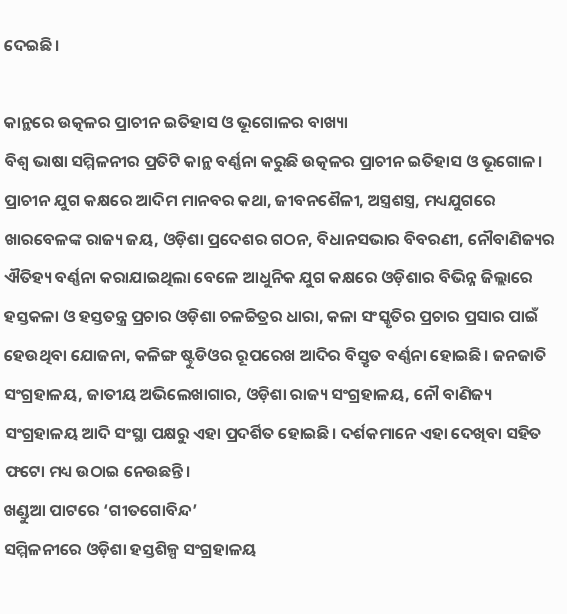ଦେଇଛି।

କାନ୍ଥରେ ଉତ୍କଳର ପ୍ରାଚୀନ ଇତିହାସ ଓ ଭୂଗୋଳର ବାଖ୍ୟା
ବିଶ୍ୱ ଭାଷା ସମ୍ମିଳନୀର ପ୍ରତିଟି କାନ୍ଥ ବର୍ଣ୍ଣନା କରୁଛି ଉତ୍କଳର ପ୍ରାଚୀନ ଇତିହାସ ଓ ଭୂଗୋଳ। ପ୍ରାଚୀନ ଯୁଗ କକ୍ଷରେ ଆଦିମ ମାନବର କଥା, ଜୀବନଶୈଳୀ, ଅସ୍ତ୍ରଶସ୍ତ୍ର, ମଧ୍ୟଯୁଗରେ ଖାରବେଳଙ୍କ ରାଜ୍ୟ ଜୟ, ଓଡ଼ିଶା ପ୍ରଦେଶର ଗଠନ, ବିଧାନସଭାର ବିବରଣୀ, ନୌବାଣିଜ୍ୟର ଐତିହ୍ୟ ବର୍ଣ୍ଣନା କରାଯାଇଥିଲା ବେଳେ ଆଧୁନିକ ଯୁଗ କକ୍ଷରେ ଓଡ଼ିଶାର ବିଭିନ୍ନ ଜିଲ୍ଲାରେ ହସ୍ତକଳା ଓ ହସ୍ତତନ୍ତ୍ର ପ୍ରଚାର ଓଡ଼ିଶା ଚଳଚ୍ଚିତ୍ରର ଧାରା, କଳା ସଂସ୍କୃତିର ପ୍ରଚାର ପ୍ରସାର ପାଇଁ ହେଉଥିବା ଯୋଜନା, କଳିଙ୍ଗ ଷ୍ଟୁଡିଓର ରୂପରେଖ ଆଦିର ବିସ୍ତୃତ ବର୍ଣ୍ଣନା ହୋଇଛି। ଜନଜାତି ସଂଗ୍ରହାଳୟ, ଜାତୀୟ ଅଭିଲେଖାଗାର, ଓଡ଼ିଶା ରାଜ୍ୟ ସଂଗ୍ରହାଳୟ, ନୌ ବାଣିଜ୍ୟ ସଂଗ୍ରହାଳୟ ଆଦି ସଂସ୍ଥା ପକ୍ଷରୁ ଏହା ପ୍ରଦର୍ଶିତ ହୋଇଛି। ଦର୍ଶକମାନେ ଏହା ଦେଖିବା ସହିତ ଫଟୋ ମଧ୍ୟ ଉଠାଇ ନେଉଛନ୍ତି।
ଖଣ୍ଡୁଆ ପାଟରେ ‘ଗୀତଗୋବିନ୍ଦ’
ସମ୍ମିଳନୀରେ ଓଡ଼ିଶା ହସ୍ତଶିଳ୍ପ ସଂଗ୍ରହାଳୟ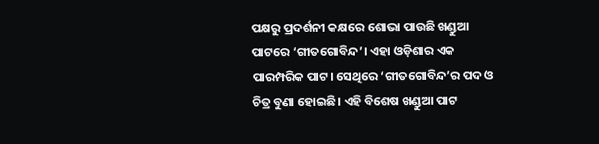ପକ୍ଷରୁ ପ୍ରଦର୍ଶନୀ କକ୍ଷରେ ଶୋଭା ପାଉଛି ଖଣ୍ଡୁଆ ପାଟରେ ‘ଗୀତଗୋବିନ୍ଦ’। ଏହା ଓଡ଼ିଶାର ଏକ ପାରମ୍ପରିକ ପାଟ। ସେଥିରେ ‘ଗୀତଗୋବିନ୍ଦ’ର ପଦ ଓ ଚିତ୍ର ବୁଣା ହୋଇଛି। ଏହି ବିଶେଷ ଖଣ୍ଡୁଆ ପାଟ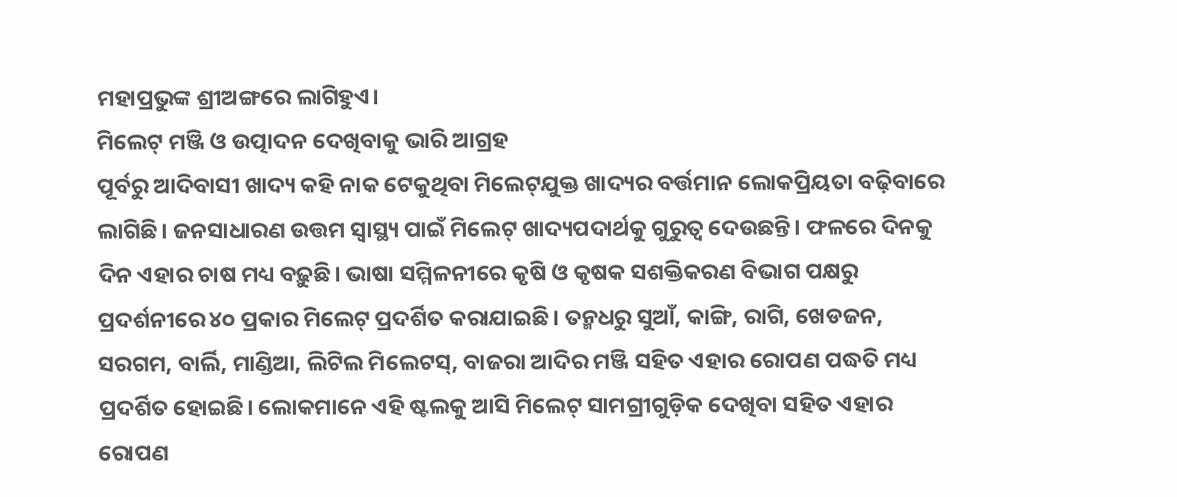ମହାପ୍ରଭୁଙ୍କ ଶ୍ରୀଅଙ୍ଗରେ ଲାଗିହୁଏ।
ମିଲେଟ୍‌ ମଞ୍ଜି ଓ ଉତ୍ପାଦନ ଦେଖିବାକୁ ଭାରି ଆଗ୍ରହ
ପୂର୍ବରୁ ଆଦିବାସୀ ଖାଦ୍ୟ କହି ନାକ ଟେକୁଥିବା ମିଲେଟ୍‌ଯୁକ୍ତ ଖାଦ୍ୟର ବର୍ତ୍ତମାନ ଲୋକପ୍ରିୟତା ବଢ଼ିବାରେ ଲାଗିଛି। ଜନସାଧାରଣ ଉତ୍ତମ ସ୍ୱାସ୍ଥ୍ୟ ପାଇଁ ମିଲେଟ୍‌ ଖାଦ୍ୟପଦାର୍ଥକୁ ଗୁରୁତ୍ୱ ଦେଉଛନ୍ତି। ଫଳରେ ଦିନକୁ ଦିନ ଏହାର ଚାଷ ମଧ୍ୟ ବଢ଼ୁଛି। ଭାଷା ସମ୍ମିଳନୀରେ କୃଷି ଓ କୃଷକ ସଶକ୍ତିକରଣ ବିଭାଗ ପକ୍ଷରୁ ପ୍ରଦର୍ଶନୀରେ ୪୦ ପ୍ରକାର ମିଲେଟ୍‌ ପ୍ରଦର୍ଶିତ କରାଯାଇଛି। ତନ୍ମଧରୁ ସୁଆଁ, କାଙ୍ଗି, ରାଗି, ଖେଡଜନ, ସରଗମ, ବାର୍ଲି, ମାଣ୍ଡିଆ, ଲିଟିଲ ମିଲେଟସ୍‌, ବାଜରା ଆଦିର ମଞ୍ଜି ସହିତ ଏହାର ରୋପଣ ପଦ୍ଧତି ମଧ୍ୟ ପ୍ରଦର୍ଶିତ ହୋଇଛି। ଲୋକମାନେ ଏହି ଷ୍ଟଲକୁ ଆସି ମିଲେଟ୍‌ ସାମଗ୍ରୀଗୁଡ଼ିକ ଦେଖିବା ସହିତ ଏହାର ରୋପଣ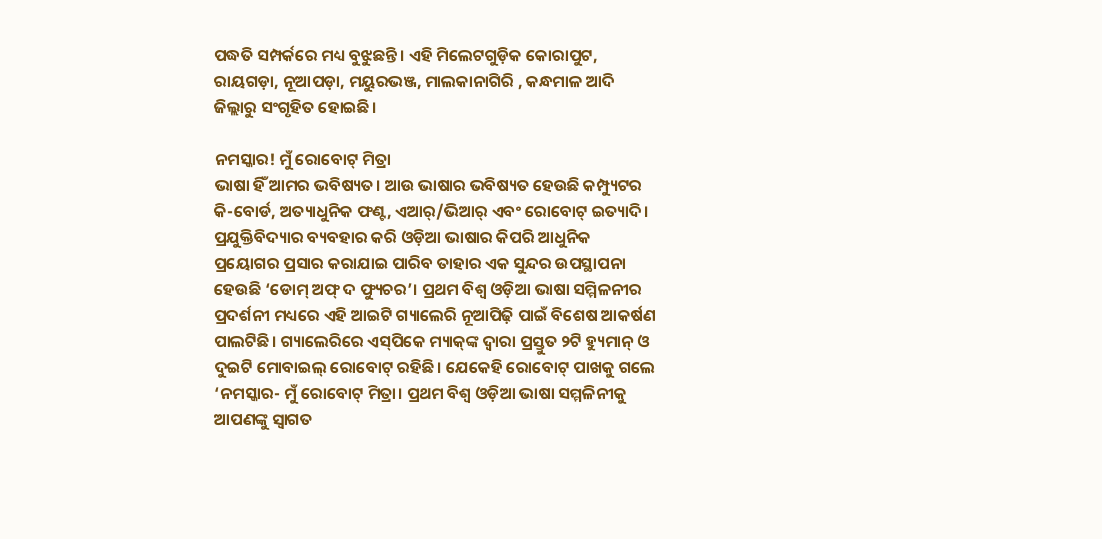ପଦ୍ଧତି ସମ୍ପର୍କରେ ମଧ୍ୟ ବୁଝୁଛନ୍ତି। ଏହି ମିଲେଟଗୁଡ଼ିକ କୋରାପୁଟ, ରାୟଗଡ଼ା, ନୂଆପଡ଼ା, ମୟୁରଭଞ୍ଜ, ମାଲକାନାଗିରି , କନ୍ଧମାଳ ଆଦି ଜିଲ୍ଲାରୁ ସଂଗୃହିତ ହୋଇଛି।

ନମସ୍କାର! ମୁଁ ରୋବୋଟ୍‌ ମିତ୍ରା
ଭାଷା ହିଁ ଆମର ଭବିଷ୍ୟତ। ଆଉ ଭାଷାର ଭବିଷ୍ୟତ ହେଉଛି କମ୍ପ୍ୟୁଟର କି-ବୋର୍ଡ, ଅତ୍ୟାଧୁନିକ ଫଣ୍ଟ, ଏଆର୍/ଭିଆର୍ ଏବଂ ରୋବୋଟ୍ ଇତ୍ୟାଦି। ପ୍ରଯୁକ୍ତିବିଦ୍ୟାର ବ୍ୟବହାର କରି ଓଡ଼ିଆ ଭାଷାର କିପରି ଆଧୁନିକ ପ୍ରୟୋଗର ପ୍ରସାର କରାଯାଇ ପାରିବ ତାହାର ଏକ ସୁନ୍ଦର ଉପସ୍ଥାପନା ହେଉଛି ‘ଡୋମ୍ ଅଫ୍ ଦ ଫ୍ୟୁଚର’। ପ୍ରଥମ ବିଶ୍ୱ ଓଡ଼ିଆ ଭାଷା ସମ୍ମିଳନୀର ପ୍ରଦର୍ଶନୀ ମଧ୍ୟରେ ଏହି ଆଇଟି ଗ୍ୟାଲେରି ନୂଆପିଢ଼ି ପାଇଁ ବିଶେଷ ଆକର୍ଷଣ ପାଲଟିଛି। ଗ୍ୟାଲେରିରେ ଏସ୍‌ପିକେ ମ୍ୟାକ୍‌ଙ୍କ ଦ୍ବାରା ପ୍ରସ୍ତୁତ ୨ଟି ହ୍ୟୁମାନ୍‌ ଓ ଦୁଇଟି ମୋବାଇଲ୍‌ ରୋବୋଟ୍‌ ରହିଛି। ଯେକେହି ରୋବୋଟ୍‌ ପାଖକୁ ଗଲେ ‘ନମସ୍କାର- ମୁଁ ରୋବୋଟ୍‌ ମିତ୍ରା। ପ୍ରଥମ ବିଶ୍ବ ଓଡ଼ିଆ ଭାଷା ସମ୍ମଳିନୀକୁ ଆପଣଙ୍କୁ ସ୍ବାଗତ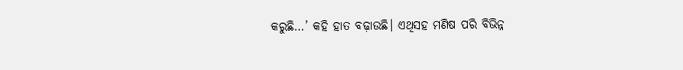କରୁଛି…’ କହି ହାତ ବଢ଼ାଉଛି। ଏଥିସହ ମଣିଷ ପରି ବିଭିନ୍ନ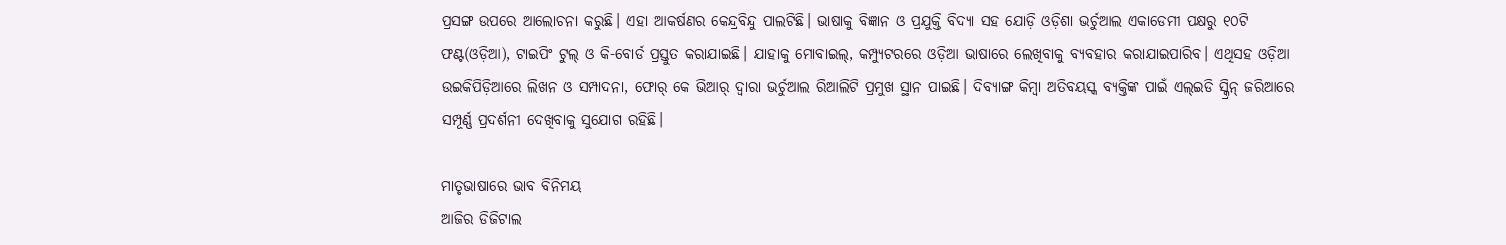ପ୍ରସଙ୍ଗ ଉପରେ ଆଲୋଚନା କରୁଛି। ଏହା ଆକର୍ଷଣର କେନ୍ଦ୍ରବିନ୍ଦୁ ପାଲଟିଛି। ଭାଷାକୁ ବିଜ୍ଞାନ ଓ ପ୍ରଯୁକ୍ତି ବିଦ୍ୟା ସହ ଯୋଡ଼ି ଓଡ଼ିଶା ଭର୍ଚୁଆଲ ଏକାଡେମୀ ପକ୍ଷରୁ ୧୦ଟି ଫଣ୍ଟ(ଓଡ଼ିଆ), ଟାଇପିଂ ଟୁଲ୍‌ ଓ କି-ବୋର୍ଡ ପ୍ରସ୍ତୁତ କରାଯାଇଛି। ଯାହାକୁ ମୋବାଇଲ୍‌, କମ୍ପ୍ୟୁଟରରେ ଓଡ଼ିଆ ଭାଷାରେ ଲେଖିବାକୁ ବ୍ୟବହାର କରାଯାଇପାରିବ। ଏଥିସହ ଓଡ଼ିଆ ଉଇକିପିଡ଼ିଆରେ ଲିଖନ ଓ ସମ୍ପାଦନା, ଫୋର୍‌ କେ ଭିଆର୍‌ ଦ୍ବାରା ଭର୍ଚୁଆଲ ରିଆଲିଟି ପ୍ରମୁଖ ସ୍ଥାନ ପାଇଛି। ଦିବ୍ୟାଙ୍ଗ କିମ୍ବା ଅତିବୟସ୍କ ବ୍ୟକ୍ତିଙ୍କ ପାଇଁ ଏଲ୍‌ଇଡି ସ୍କ୍ରିନ୍‌ ଜରିଆରେ ସମ୍ପୂର୍ଣ୍ଣ ପ୍ରଦର୍ଶନୀ ଦେଖିବାକୁ ସୁଯୋଗ ରହିଛି।

ମାତୃଭାଷାରେ ଭାବ ବିନିମୟ
ଆଜିର ଡିଜିଟାଲ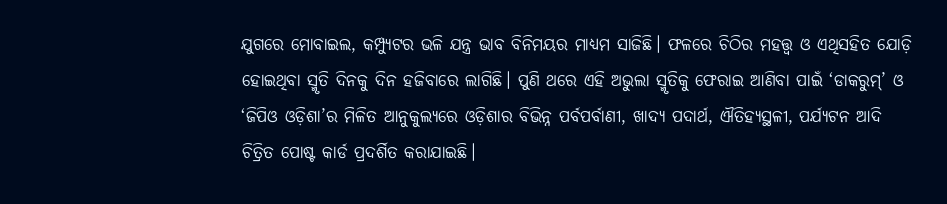ଯୁଗରେ ମୋବାଇଲ, କମ୍ପ୍ୟୁଟର ଭଳି ଯନ୍ତ୍ର ଭାବ ବିନିମୟର ମାଧ୍ୟମ ସାଜିଛି। ଫଳରେ ଚିଠିର ମହତ୍ତ୍ୱ ଓ ଏଥିସହିତ ଯୋଡ଼ି ହୋଇଥିବା ସ୍ମୃତି ଦିନକୁ ଦିନ ହଜିବାରେ ଲାଗିଛି। ପୁଣି ଥରେ ଏହି ଅଭୁଲା ସ୍ମୃତିକୁ ଫେରାଇ ଆଣିବା ପାଇଁ ‘ଡାକରୁମ୍‌’ ଓ ‘ଜିପିଓ ଓଡ଼ିଶା’ର ମିଳିତ ଆନୁକୁଲ୍ୟରେ ଓଡ଼ିଶାର ବିଭିନ୍ନ ପର୍ବପର୍ବାଣୀ, ଖାଦ୍ୟ ପଦାର୍ଥ, ଐତିହ୍ୟସ୍ଥଳୀ, ପର୍ଯ୍ୟଟନ ଆଦି ଚିତ୍ରିତ ପୋଷ୍ଟ କାର୍ଡ ପ୍ରଦର୍ଶିତ କରାଯାଇଛି।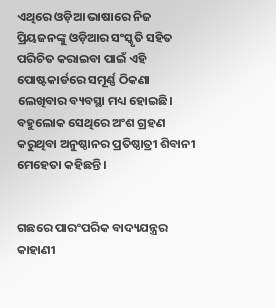ଏଥିରେ ଓଡ଼ିଆ ଭାଷାରେ ନିଜ ପ୍ରିୟଜନଙ୍କୁ ଓଡ଼ିଆର ସଂସ୍କୃତି ସହିତ ପରିଚିତ କରାଇବା ପାଇଁ ଏହି ପୋଷ୍ଟକାର୍ଡରେ ସମୂର୍ଣ୍ଣ ଠିକଣା ଲେଖିବାର ବ୍ୟବସ୍ଥା ମଧ୍ୟ ହୋଇଛି। ବହୁଲୋକ ସେଥିରେ ଅଂଶ ଗ୍ରହଣ କରୁଥିବା ଅନୁଷ୍ଠାନର ପ୍ରତିଷ୍ଠାତ୍ରୀ ଶିବାନୀ ମେହେତା କହିଛନ୍ତି।


ଗଛରେ ପାରଂପରିକ ବାଦ୍ୟଯନ୍ତ୍ରର କାହାଣୀ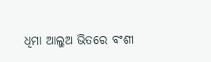ଧିମା ଆଲୁଅ ଭିତରେ ବଂଶୀ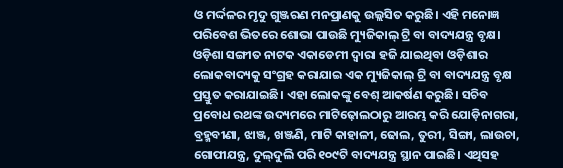ଓ ମର୍ଦ୍ଦଳର ମୃଦୁ ଗୁଞ୍ଜରଣ ମନପ୍ରାଣକୁ ଉଲ୍ଲସିତ କରୁଛି। ଏହି ମନୋଜ୍ଞ ପରିବେଶ ଭିତରେ ଶୋଭା ପାଉଛି ମ୍ୟୁଜିକାଲ୍‌ ଟ୍ରି ବା ବାଦ୍ୟଯନ୍ତ୍ର ବୃକ୍ଷ। ଓଡ଼ିଶା ସଙ୍ଗୀତ ନାଟକ ଏକାଡେମୀ ଦ୍ବାରା ହଜି ଯାଇଥିବା ଓଡ଼ିଶାର ଲୋକବାଦ୍ୟକୁ ସଂଗ୍ରହ କରାଯାଇ ଏକ ମ୍ୟୁଜିକାଲ୍‌ ଟ୍ରି ବା ବାଦ୍ୟଯନ୍ତ୍ର ବୃକ୍ଷ ପ୍ରସ୍ତୁତ କରାଯାଇଛି। ଏହା ଲୋକଙ୍କୁ ବେଶ୍‌ ଆକର୍ଷଣ କରୁଛି। ସଚିବ ପ୍ରବୋଧ ରଥଙ୍କ ଉଦ୍ୟମରେ ମାଟିଢ଼ୋଲଠାରୁ ଆରମ୍ଭ କରି ଯୋଡ଼ିନାଗରା, ବ୍ରହ୍ମବୀଣା, ଝାଞ୍ଜ, ଖଞ୍ଜଣି, ମାଟି କାହାଳୀ, ଢୋଲ, ତୁରୀ, ସିଙ୍ଗା, ଲାଉଚା, ଗୋପୀଯନ୍ତ୍ର, ଦୁଲ୍‌ଦୁଲି ପରି ୧୦୯ଟି ବାଦ୍ୟଯନ୍ତ୍ର ସ୍ଥାନ ପାଇଛି। ଏଥିସହ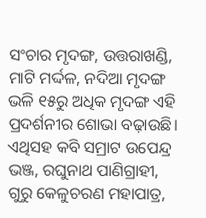ସଂଚାର ମୃଦଙ୍ଗ, ଉତ୍ତରାଖଣ୍ଡି, ମାଟି ମର୍ଦ୍ଦଳ, ନଦିଆ ମୃଦଙ୍ଗ ଭଳି ୧୫ରୁ ଅଧିକ ମୃଦଙ୍ଗ ଏହି ପ୍ରଦର୍ଶନୀର ଶୋଭା ବଢ଼ାଉଛି। ଏଥିସହ କବି ସମ୍ରାଟ ଉପେନ୍ଦ୍ର ଭଞ୍ଜ, ରଘୁନାଥ ପାଣିଗ୍ରାହୀ, ଗୁରୁ କେଳୁଚରଣ ମହାପାତ୍ର,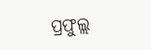ପ୍ରଫୁଲ୍ଲ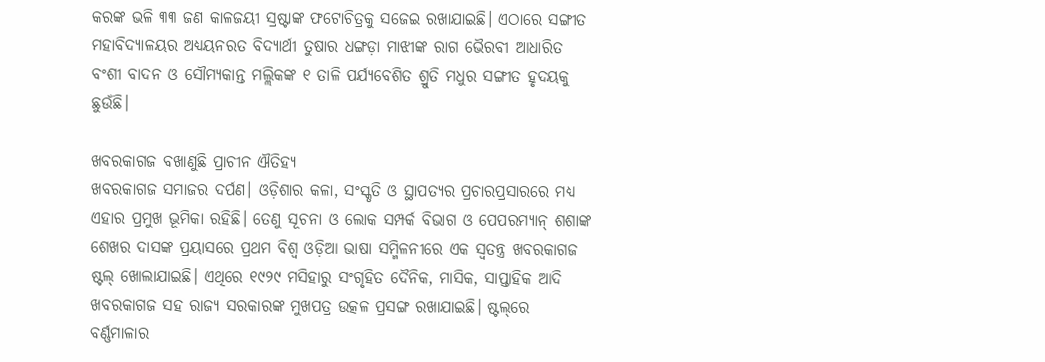କରଙ୍କ ଭଳି ୩୩ ଜଣ କାଳଜୟୀ ସ୍ରଷ୍ଟାଙ୍କ ଫଟୋଚିତ୍ରକୁ ସଜେଇ ରଖାଯାଇଛି। ଏଠାରେ ସଙ୍ଗୀତ ମହାବିଦ୍ୟାଳୟର ଅଧ୍ୟୟନରତ ବିଦ୍ୟାର୍ଥୀ ତୁଷାର ଧଙ୍ଗଡ଼ା ମାଝୀଙ୍କ ରାଗ ଭୈରବୀ ଆଧାରିତ ବଂଶୀ ବାଦନ ଓ ସୌମ୍ୟକାନ୍ତ ମଲ୍ଲିକଙ୍କ ୧ ତାଳି ପର୍ଯ୍ୟବେଶିତ ଶ୍ରୁତି ମଧୁର ସଙ୍ଗୀତ ହୃଦୟକୁ ଛୁଉଁଛି।

ଖବରକାଗଜ ବଖାଣୁଛି ପ୍ରାଚୀନ ଐତିହ୍ୟ
ଖବରକାଗଜ ସମାଜର ଦର୍ପଣ। ଓଡ଼ିଶାର କଳା, ସଂସ୍କୃତି ଓ ସ୍ଥାପତ୍ୟର ପ୍ରଚାରପ୍ରସାରରେ ମଧ୍ୟ ଏହାର ପ୍ରମୁଖ ଭୂମିକା ରହିଛି। ତେଣୁ ସୂଚନା ଓ ଲୋକ ସମ୍ପର୍କ ବିଭାଗ ଓ ପେପରମ୍ୟାନ୍‌ ଶଶାଙ୍କ ଶେଖର ଦାସଙ୍କ ପ୍ରୟାସରେ ପ୍ରଥମ ବିଶ୍ବ ଓଡ଼ିଆ ଭାଷା ସମ୍ମିଳନୀରେ ଏକ ସ୍ୱତନ୍ତ୍ର ଖବରକାଗଜ ଷ୍ଟଲ୍‌ ଖୋଲାଯାଇଛି। ଏଥିରେ ୧୯୨୯ ମସିହାରୁ ସଂଗୃହିତ ଦୈନିକ, ମାସିକ, ସାପ୍ତାହିକ ଆଦି ଖବରକାଗଜ ସହ ରାଜ୍ୟ ସରକାରଙ୍କ ମୁଖପତ୍ର ଉତ୍କଳ ପ୍ରସଙ୍ଗ ରଖାଯାଇଛି। ଷ୍ଟଲ୍‌ରେ ବର୍ଣ୍ଣମାଳାର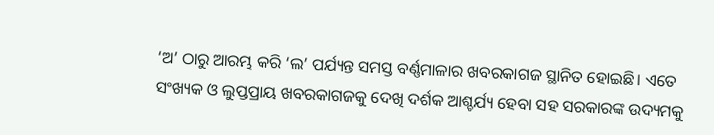‘ଅ’ ଠାରୁ ଆରମ୍ଭ କରି ‘ଲ’ ପର୍ଯ୍ୟନ୍ତ ସମସ୍ତ ବର୍ଣ୍ଣମାଳାର ଖବରକାଗଜ ସ୍ଥାନିତ ହୋଇଛି। ଏତେ ସଂଖ୍ୟକ ଓ ଲୁପ୍ତପ୍ରାୟ ଖବରକାଗଜକୁ ଦେଖି ଦର୍ଶକ ଆଶ୍ଚର୍ଯ୍ୟ ହେବା ସହ ସରକାରଙ୍କ ଉଦ୍ୟମକୁ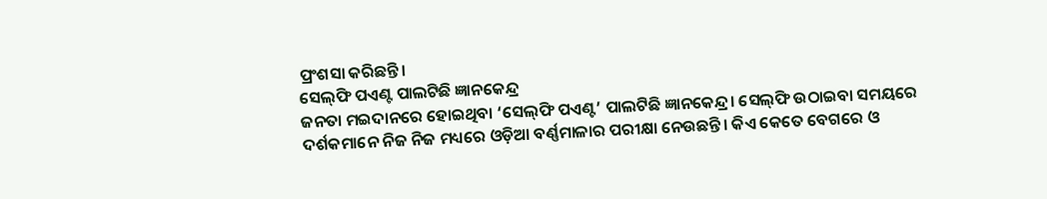ପ୍ରଂଶସା କରିଛନ୍ତି।
ସେଲ୍‌ଫି ପଏଣ୍ଟ ପାଲଟିଛି ଜ୍ଞାନକେନ୍ଦ୍ର
ଜନତା ମଇଦାନରେ ହୋଇଥିବା ‘ସେଲ୍‌ଫି ପଏଣ୍ଟ’ ପାଲଟିଛି ଜ୍ଞାନକେନ୍ଦ୍ର। ସେଲ୍‌ଫି ଉଠାଇବା ସମୟରେ ଦର୍ଶକମାନେ ନିଜ ନିଜ ମଧ୍ୟରେ ଓଡ଼ିଆ ବର୍ଣ୍ଣମାଳାର ପରୀକ୍ଷା ନେଉଛନ୍ତି। କିଏ କେତେ ବେଗରେ ଓ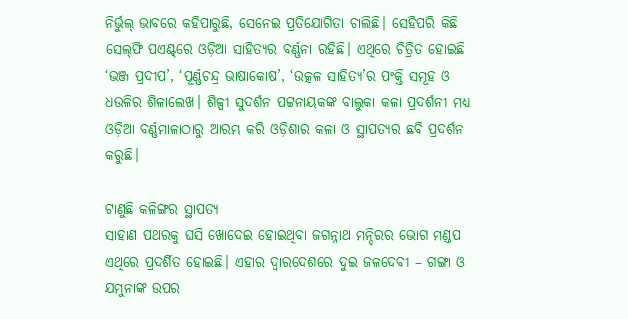ନିର୍ଭୁଲ୍‌ ଭାବରେ କହିପାରୁଛି, ସେନେଇ ପ୍ରତିଯୋଗିତା ଚାଲିଛି। ସେହିପରି କିଛି ସେଲ୍‌ଫି ପଏଣ୍ଟ୍‌ରେ ଓଡ଼ିଆ ସାହିତ୍ୟର ବର୍ଣ୍ଣନା ରହିଛି। ଏଥିରେ ଚିତ୍ରିତ ହୋଇଛି ‘ଭଞ୍ଜ ପ୍ରଦୀପ’, ‘ପୂର୍ଣ୍ଣଚନ୍ଦ୍ର ଭାଷାକୋଷ’, ‘ଉତ୍କଳ ସାହିତ୍ୟ’ର ପଂକ୍ତି ସମୂହ ଓ ଧଉଳିର ଶିଳାଲେଖ। ଶିଳ୍ପୀ ସୁଦର୍ଶନ ପଟ୍ଟନାୟକଙ୍କ ବାଲୁକା କଳା ପ୍ରଦର୍ଶନୀ ମଧ୍ୟ ଓଡ଼ିଆ ବର୍ଣ୍ଣମାଳାଠାରୁ ଆରମ୍ଭ କରି ଓଡ଼ିଶାର କଳା ଓ ସ୍ଥାପତ୍ୟର ଛବି ପ୍ରଦର୍ଶନ କରୁଛି।

ଟାଣୁଛି କଳିଙ୍ଗର ସ୍ଥାପତ୍ୟ
ସାହାଣ ପଥରକୁ ଘସି ଖୋଦେଇ ହୋଇଥିବା ଜଗନ୍ନାଥ ମନ୍ଦିରର ଭୋଗ ମଣ୍ଡପ ଏଥିରେ ପ୍ରଦର୍ଶିତ ହୋଇଛି। ଏହାର ଦ୍ୱାରଦେଶରେ ଦୁଇ ଜଳଦେବୀ – ଗଙ୍ଗା ଓ ଯମୁନାଙ୍କ ଉପର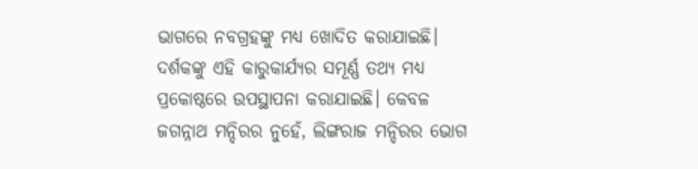ଭାଗରେ ନବଗ୍ରହଙ୍କୁ ମଧ୍ୟ ଖୋଦିତ କରାଯାଇଛି। ଦର୍ଶକଙ୍କୁ ଏହି କାରୁକାର୍ଯ୍ୟର ସମୂର୍ଣ୍ଣ ତଥ୍ୟ ମଧ୍ୟ ପ୍ରକୋଷ୍ଠରେ ଉପସ୍ଥାପନା କରାଯାଇଛି। କେବଳ ଜଗନ୍ନାଥ ମନ୍ଦିରର ନୁହେଁ, ଲିଙ୍ଗରାଜ ମନ୍ଦିରର ଭୋଗ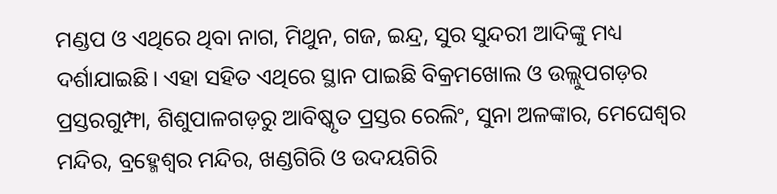ମଣ୍ଡପ ଓ ଏଥିରେ ଥିବା ନାଗ, ମିଥୁନ, ଗଜ, ଇନ୍ଦ୍ର, ସୁର ସୁନ୍ଦରୀ ଆଦିଙ୍କୁ ମଧ୍ୟ ଦର୍ଶାଯାଇଛି। ଏହା ସହିତ ଏଥିରେ ସ୍ଥାନ ପାଇଛି ବିକ୍ରମଖୋଲ ଓ ଉଲ୍ଲୁପଗଡ଼ର ପ୍ରସ୍ତରଗୁମ୍ଫା, ଶିଶୁପାଳଗଡ଼ରୁ ଆବିଷ୍କୃତ ପ୍ରସ୍ତର ରେଲିଂ, ସୁନା ଅଳଙ୍କାର, ମେଘେଶ୍ୱର ମନ୍ଦିର, ବ୍ରହ୍ମେଶ୍ୱର ମନ୍ଦିର, ଖଣ୍ଡଗିରି ଓ ଉଦୟଗିରି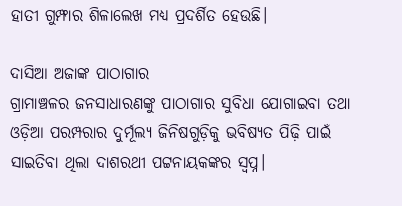ହାତୀ ଗୁମ୍ଫାର ଶିଳାଲେଖ ମଧ୍ୟ ପ୍ରଦର୍ଶିତ ହେଉଛି।

ଦାସିଆ ଅଜାଙ୍କ ପାଠାଗାର
ଗ୍ରାମାଞ୍ଚଳର ଜନସାଧାରଣଙ୍କୁ ପାଠାଗାର ସୁବିଧା ଯୋଗାଇବା ତଥା ଓଡ଼ିଆ ପରମ୍ପରାର ଦୁର୍ମୂଲ୍ୟ ଜିନିଷଗୁଡ଼ିକୁ ଭବିଷ୍ୟତ ପିଢ଼ି ପାଇଁ ସାଇତିବା ଥିଲା ଦାଶରଥୀ ପଟ୍ଟନାୟକଙ୍କର ସ୍ବପ୍ନ।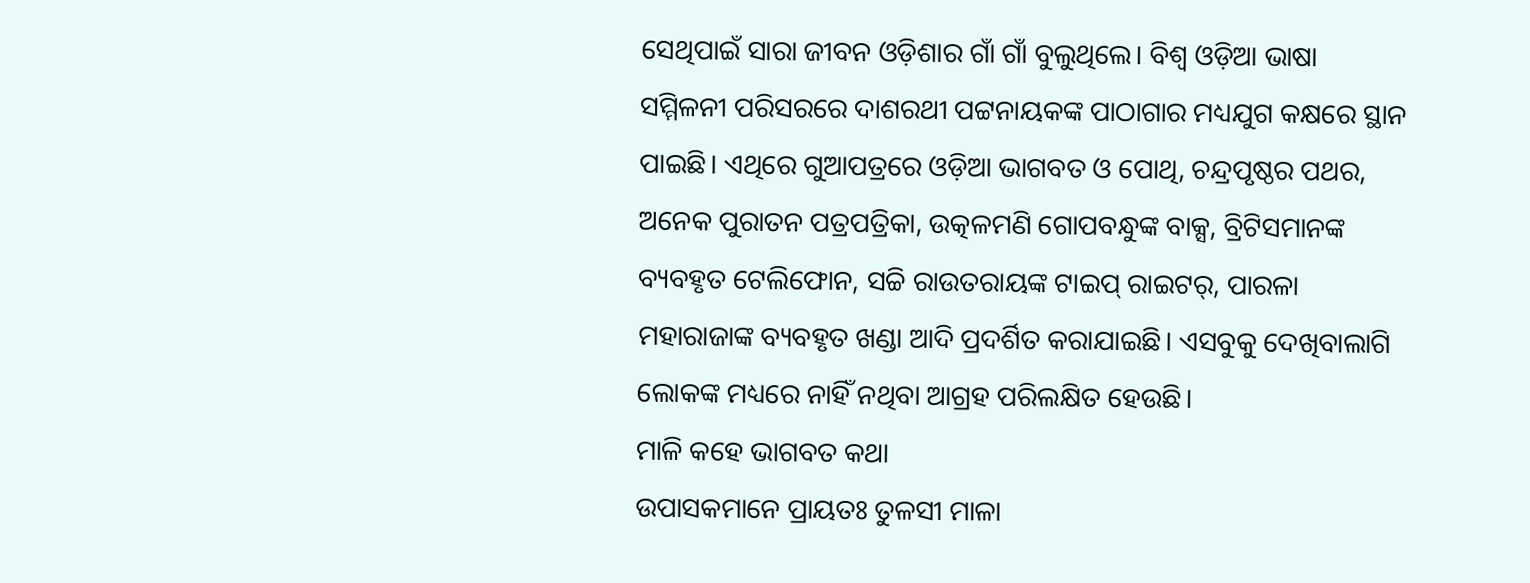ସେଥିପାଇଁ ସାରା ଜୀବନ ଓଡ଼ିଶାର ଗାଁ ଗାଁ ବୁଲୁଥିଲେ। ବିଶ୍ବ ଓଡ଼ିଆ ଭାଷା ସମ୍ମିଳନୀ ପରିସରରେ ଦାଶରଥୀ ପଟ୍ଟନାୟକଙ୍କ ପାଠାଗାର ମଧ୍ୟଯୁଗ କକ୍ଷରେ ସ୍ଥାନ ପାଇଛି। ଏଥିରେ ଗୁଆପତ୍ରରେ ଓଡ଼ିଆ ଭାଗବତ ଓ ପୋଥି, ଚନ୍ଦ୍ରପୃଷ୍ଠର ପଥର, ଅନେକ ପୁରାତନ ପତ୍ରପତ୍ରିକା, ଉତ୍କଳମଣି ଗୋପବନ୍ଧୁଙ୍କ ବାକ୍ସ, ବ୍ରିଟିସମାନଙ୍କ ବ୍ୟବହୃତ ଟେଲିଫୋନ, ସଚ୍ଚି ରାଉତରାୟଙ୍କ ଟାଇପ୍‌ ରାଇଟର୍‌, ପାରଳା ମହାରାଜାଙ୍କ ବ୍ୟବହୃତ ଖଣ୍ଡା ଆଦି ପ୍ରଦର୍ଶିତ କରାଯାଇଛି। ଏସବୁକୁ ଦେଖିବାଲାଗି ଲୋକଙ୍କ ମଧ୍ୟରେ ନାହିଁ ନଥିବା ଆଗ୍ରହ ପରିଲକ୍ଷିତ ହେଉଛି।
ମାଳି କହେ ଭାଗବତ କଥା
ଉପାସକମାନେ ପ୍ରାୟତଃ ତୁଳସୀ ମାଳା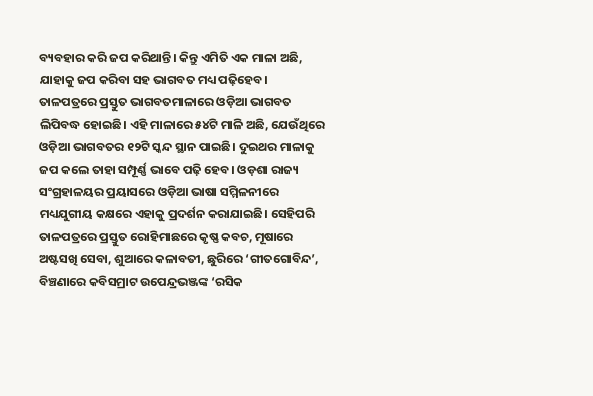ବ୍ୟବହାର କରି ଜପ କରିଥାନ୍ତି। କିନ୍ତୁ ଏମିତି ଏକ ମାଳା ଅଛି, ଯାହାକୁ ଜପ କରିବା ସହ ଭାଗବତ ମଧ୍ୟ ପଢ଼ିହେବ। ତାଳପତ୍ରରେ ପ୍ରସ୍ତୁତ ଭାଗବତମାଳାରେ ଓଡ଼ିଆ ଭାଗବତ ଲିପିବଦ୍ଧ ହୋଇଛି। ଏହି ମାଳାରେ ୫୪ଟି ମାଳି ଅଛି, ଯେଉଁଥିରେ ଓଡ଼ିଆ ଭାଗବତର ୧୨ଟି ସ୍କନ୍ଦ ସ୍ଥାନ ପାଇଛି। ଦୁଇଥର ମାଳାକୁ ଜପ କଲେ ତାହା ସମ୍ପୂର୍ଣ୍ଣ ଭାବେ ପଢ଼ି ହେବ। ଓଡ଼ଶା ରାଜ୍ୟ ସଂଗ୍ରହାଳୟର ପ୍ରୟାସରେ ଓଡ଼ିଆ ଭାଷା ସମ୍ମିଳନୀରେ ମଧ୍ୟଯୁଗୀୟ କକ୍ଷରେ ଏହାକୁ ପ୍ରଦର୍ଶନ କରାଯାଇଛି। ସେହିପରି ତାଳପତ୍ରରେ ପ୍ରସ୍ତୁତ ରୋହିମାଛରେ କୃଷ୍ଣ କବଚ, ମୂଷାରେ ଅଷ୍ଟସଖି ସେବା, ଶୁଆରେ କଳାବତୀ, ଛୁରିରେ ‘ଗୀତଗୋବିନ୍ଦ’, ବିଞ୍ଚଣାରେ କବିସମ୍ରାଟ ଉପେନ୍ଦ୍ରଭଞ୍ଜଙ୍କ ‘ରସିକ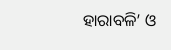ହାରାବଳି’ ଓ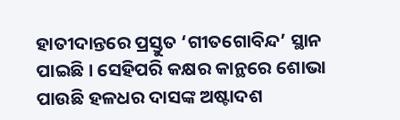ହାତୀଦାନ୍ତରେ ପ୍ରସ୍ତୁତ ‘ଗୀତଗୋବିନ୍ଦ’ ସ୍ଥାନ ପାଇଛି। ସେହିପରି କକ୍ଷର କାନ୍ଥରେ ଶୋଭା ପାଉଛି ହଳଧର ଦାସଙ୍କ ଅଷ୍ଟାଦଶ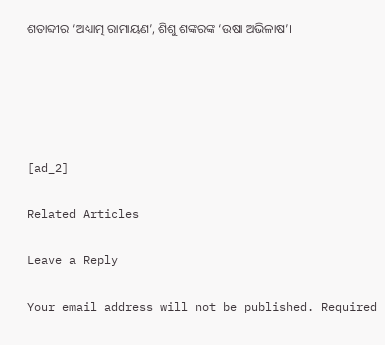ଶତାବ୍ଦୀର ‘ଅଧ୍ୟାତ୍ମ ରାମାୟଣ’, ଶିଶୁ ଶଙ୍କରଙ୍କ ‘ଉଷା ଅଭିଳାଷ’।





[ad_2]

Related Articles

Leave a Reply

Your email address will not be published. Required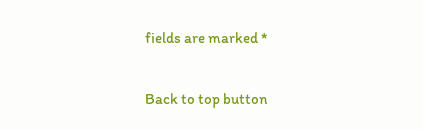fields are marked *

Back to top button